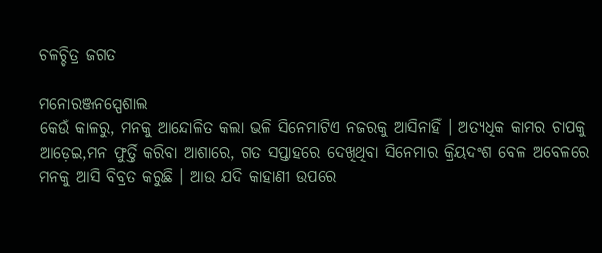ଚଳଚ୍ଚିତ୍ର ଜଗତ

ମନୋରଞ୍ଜନସ୍ପେଶାଲ
କେଉଁ କାଳରୁ, ମନକୁ ଆନ୍ଦୋଳିତ କଲା ଭଳି ସିନେମାଟିଏ ନଜରକୁ ଆସିନାହିଁ । ଅତ୍ୟଧିକ କାମର ଚାପକୁ ଆଡ଼େଇ,ମନ ଫୁର୍ତ୍ତି କରିବା ଆଶାରେ, ଗତ ସପ୍ତାହରେ ଦେଖିଥିବା ସିନେମାର କ୍ରିୟଦଂଶ ବେଳ ଅବେଳରେ ମନକୁ ଆସି ବିବ୍ରତ କରୁଛି । ଆଉ ଯଦି କାହାଣୀ ଉପରେ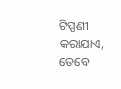ଟିପ୍ପଣୀ କରାଯାଏ, ତେବେ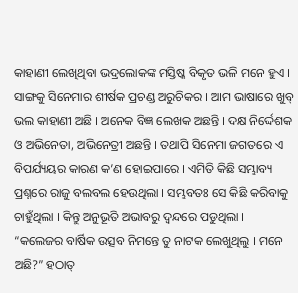କାହାଣୀ ଲେଖିଥିବା ଭଦ୍ରଲୋକଙ୍କ ମସ୍ତିଷ୍କ ବିକୃତ ଭଳି ମନେ ହୁଏ । ସାଙ୍ଗକୁ ସିନେମାର ଶୀର୍ଷକ ପ୍ରଚଣ୍ଡ ଅରୁଚିକର । ଆମ ଭାଷାରେ ଖୁବ୍ ଭଲ କାହାଣୀ ଅଛି । ଅନେକ ବିଜ୍ଞ ଲେଖକ ଅଛନ୍ତି । ଦକ୍ଷ ନିର୍ଦ୍ଦେଶକ ଓ ଅଭିନେତା, ଅଭିନେତ୍ରୀ ଅଛନ୍ତି । ତଥାପି ସିନେମା ଜଗତରେ ଏ ବିପର୍ଯ୍ୟୟର କାରଣ କ’ଣ ହୋଇପାରେ । ଏମିତି କିଛି ସମ୍ଭାବ୍ୟ ପ୍ରଶ୍ନରେ ରାଜୁ ବଲବଲ ହେଉଥିଲା । ସମ୍ଭବତଃ ସେ କିଛି କରିବାକୁ ଚାହୁଁଥିଲା । କିନ୍ତୁ ଅନୁଭୂତି ଅଭାବରୁ ଦ୍ୱନ୍ଦରେ ପଡୁଥିଲା ।
“କଲେଜର ବାର୍ଷିକ ଉତ୍ସବ ନିମନ୍ତେ ତୁ ନାଟକ ଲେଖୁଥିଲୁ । ମନେ ଅଛି?” ହଠାତ୍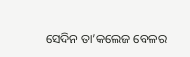ସେଦିନ ତା’କଲେଜ ବେଳର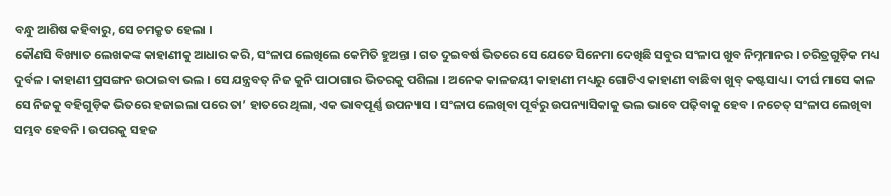ବନ୍ଧୁ ଆଶିଷ କହିବାରୁ, ସେ ଚମକ୍ରୃତ ହେଲା ।
କୌଣସି ବିଖ୍ୟାତ ଲେଖକଙ୍କ କାହାଣୀକୁ ଆଧାର କରି, ସଂଳାପ ଲେଖିଲେ କେମିତି ହୁଅନ୍ତା । ଗତ ଦୁଇବର୍ଷ ଭିତରେ ସେ ଯେତେ ସିନେମା ଦେଖିଛି ସବୁର ସଂଳାପ ଖୁବ ନିମ୍ନମାନର । ଚରିତ୍ରଗୁଡ଼ିକ ମଧ୍ୟ ଦୁର୍ବଳ । କାହାଣୀ ପ୍ରସଙ୍ଗନ ଉଠାଇବା ଭଲ । ସେ ଯନ୍ତ୍ରବତ୍ ନିଜ କୁନି ପାଠାଗାର ଭିତରକୁ ପଶିଲା । ଅନେକ କାଳଜୟୀ କାହାଣୀ ମଧ୍ୟରୁ ଗୋଟିଏ କାହାଣୀ ବାଛିବା ଖୁବ୍ କଷ୍ଟସାଧ୍ୟ । ଦୀର୍ଘ ମାସେ କାଳ ସେ ନିଜକୁ ବହିଗୁଡ଼ିକ ଭିତରେ ହଜାଇଲା ପରେ ତା’ ହାତରେ ଥିଲା, ଏକ ଭାବପୂର୍ଣ୍ଣ ଉପନ୍ୟାସ । ସଂଳାପ ଲେଖିବା ପୂର୍ବରୁ ଉପନ୍ୟାସିକାକୁ ଭଲ ଭାବେ ପଢ଼ିବାକୁ ହେବ । ନଚେତ୍ ସଂଳାପ ଲେଖିବା ସମ୍ଭବ ହେବନି । ଉପରକୁ ସହଜ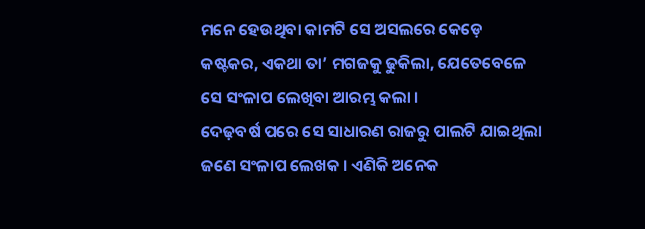ମନେ ହେଉଥିବା କାମଟି ସେ ଅସଲରେ କେଡ଼େ କଷ୍ଟକର, ଏକଥା ତା’ ମଗଜକୁ ଢୁକିଲା, ଯେତେବେଳେ ସେ ସଂଳାପ ଲେଖିବା ଆରମ୍ଭ କଲା ।
ଦେଢ଼ବର୍ଷ ପରେ ସେ ସାଧାରଣ ରାଜରୁ ପାଲଟି ଯାଇଥିଲା ଜଣେ ସଂଳାପ ଲେଖକ । ଏଣିକି ଅନେକ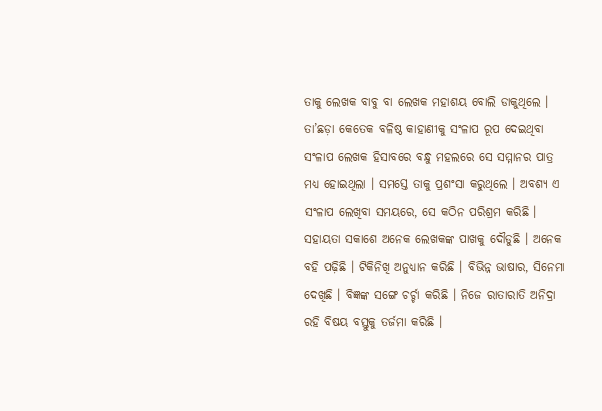ତାକୁ ଲେଖକ ବାବୁ ବା ଲେଖକ ମହାଶୟ ବୋଲି ଡାକୁଥିଲେ । ତା’ଛଡ଼ା କେତେକ ବଳିଷ୍ଠ କାହାଣୀକୁ ସଂଳାପ ରୂପ ଦେଇଥିବା ସଂଳାପ ଲେଖକ ହିସାବରେ ବନ୍ଧୁ ମହଲରେ ସେ ସମ୍ମାନର ପାତ୍ର ମଧ୍ୟ ହୋଇଥିଲା । ସମସ୍ତେ ତାକୁ ପ୍ରଶଂସା କରୁଥିଲେ । ଅବଶ୍ୟ ଏ ସଂଳାପ ଲେଖିବା ସମୟରେ, ସେ କଠିନ ପରିଶ୍ରମ କରିଛି । ସହାୟତା ସକାଶେ ଅନେକ ଲେଖକଙ୍କ ପାଖକୁ ଦୌଡୁଛି । ଅନେକ ବହି ପଢ଼ିଛି । ଟିକିନିଖି ଅନୁଧ୍ୟାନ କରିଛି । ବିଭିନ୍ନ ଭାଷାର, ସିନେମା ଦେଖିଛି । ବିଜ୍ଞଙ୍କ ସଙ୍ଗେ ଚର୍ଚ୍ଚା କରିଛି । ନିଜେ ରାତାରାତି ଅନିଦ୍ରା ରହି ବିଷୟ ବସ୍ତୁକୁ ତର୍ଜମା କରିଛି ।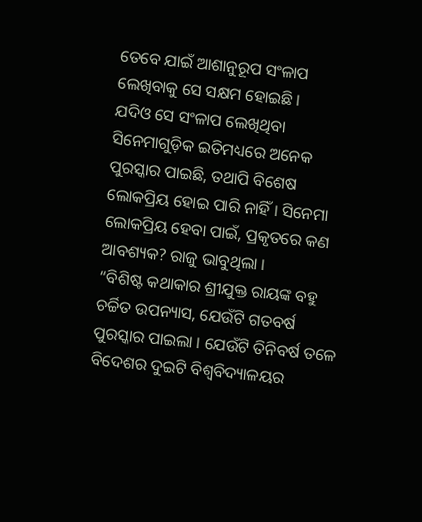ତେବେ ଯାଇଁ ଆଶାନୁରୂପ ସଂଳାପ ଲେଖିବାକୁ ସେ ସକ୍ଷମ ହୋଇଛି ।
ଯଦିଓ ସେ ସଂଳାପ ଲେଖିଥିବା ସିନେମାଗୁଡ଼ିକ ଇତିମଧ୍ୟରେ ଅନେକ ପୁରସ୍କାର ପାଇଛି, ତଥାପି ବିଶେଷ ଲୋକପ୍ରିୟ ହୋଇ ପାରି ନାହିଁ । ସିନେମା ଲୋକପ୍ରିୟ ହେବା ପାଇଁ, ପ୍ରକୃତରେ କଣ ଆବଶ୍ୟକ? ରାଜୁ ଭାବୁଥିଲା ।
“ବିଶିଷ୍ଟ କଥାକାର ଶ୍ରୀଯୁକ୍ତ ରାୟଙ୍କ ବହୁ ଚର୍ଚ୍ଚିତ ଉପନ୍ୟାସ, ଯେଉଁଟି ଗତବର୍ଷ ପୁରସ୍କାର ପାଇଲା । ଯେଉଁଟି ତିନିବର୍ଷ ତଳେ ବିଦେଶର ଦୁଇଟି ବିଶ୍ୱବିଦ୍ୟାଳୟର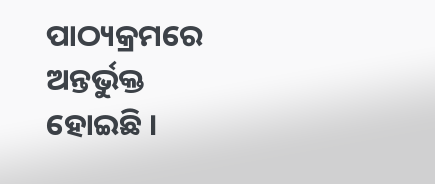ପାଠ୍ୟକ୍ରମରେ ଅନ୍ତର୍ଭୁକ୍ତ ହୋଇଛି ।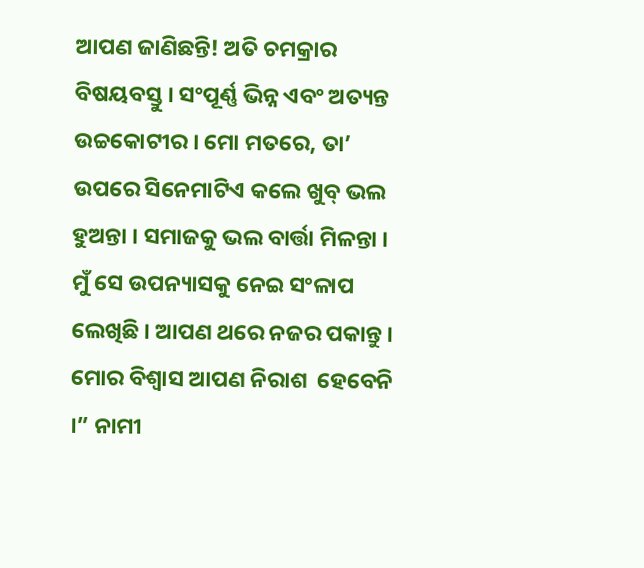ଆପଣ ଜାଣିଛନ୍ତି! ଅତି ଚମକ୍ରାର ବିଷୟବସ୍ତୁ । ସଂପୂର୍ଣ୍ଣ ଭିନ୍ନ ଏବଂ ଅତ୍ୟନ୍ତ ଉଚ୍ଚକୋଟୀର । ମୋ ମତରେ, ତା’ ଉପରେ ସିନେମାଟିଏ କଲେ ଖୁବ୍ ଭଲ ହୁଅନ୍ତା । ସମାଜକୁ ଭଲ ବାର୍ତ୍ତା ମିଳନ୍ତା । ମୁଁ ସେ ଉପନ୍ୟାସକୁ ନେଇ ସଂଳାପ ଲେଖିଛି । ଆପଣ ଥରେ ନଜର ପକାନ୍ତୁ । ମୋର ବିଶ୍ୱାସ ଆପଣ ନିରାଶ  ହେବେନି ।” ନାମୀ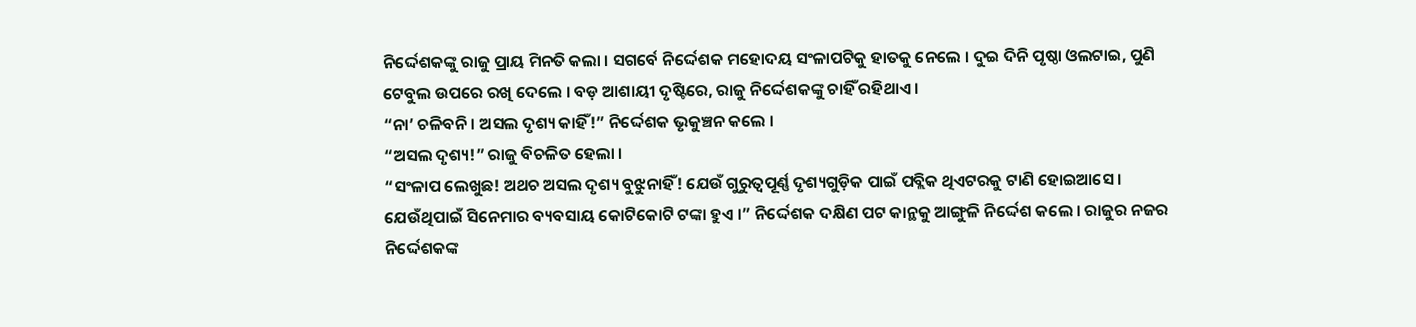ନିର୍ଦ୍ଦେଶକଙ୍କୁ ରାଜୁ ପ୍ରାୟ ମିନତି କଲା । ସଗର୍ବେ ନିର୍ଦ୍ଦେଶକ ମହୋଦୟ ସଂଳାପଟିକୁ ହାତକୁ ନେଲେ । ଦୁଇ ଦିନି ପୃଷ୍ଠା ଓଲଟାଇ, ପୁଣି ଟେବୁଲ ଉପରେ ରଖି ଦେଲେ । ବଡ଼ ଆଶାୟୀ ଦୃଷ୍ଟିରେ, ରାଜୁ ନିର୍ଦ୍ଦେଶକଙ୍କୁ ଚାହିଁ ରହିଥାଏ ।
“ନା’ ଚଳିବନି । ଅସଲ ଦୃଶ୍ୟ କାହିଁ!” ନିର୍ଦ୍ଦେଶକ ଭୃକୁଞ୍ଚନ କଲେ ।
“ଅସଲ ଦୃଶ୍ୟ!” ରାଜୁ ବିଚଳିତ ହେଲା ।
“ସଂଳାପ ଲେଖୁଛ! ଅଥଚ ଅସଲ ଦୃଶ୍ୟ ବୁଝୁନାହିଁ! ଯେଉଁ ଗୁରୁତ୍ୱପୂର୍ଣ୍ଣ ଦୃଶ୍ୟଗୁଡ଼ିକ ପାଇଁ ପବ୍ଲିକ ଥିଏଟରକୁ ଟାଣି ହୋଇଆସେ । ଯେଉଁଥିପାଇଁ ସିନେମାର ବ୍ୟବସାୟ କୋଟିକୋଟି ଟଙ୍କା ହୁଏ ।” ନିର୍ଦ୍ଦେଶକ ଦକ୍ଷିଣ ପଟ କାନ୍ଥକୁ ଆଙ୍ଗୁଳି ନିର୍ଦ୍ଦେଶ କଲେ । ରାଜୁର ନଜର ନିର୍ଦ୍ଦେଶକଙ୍କ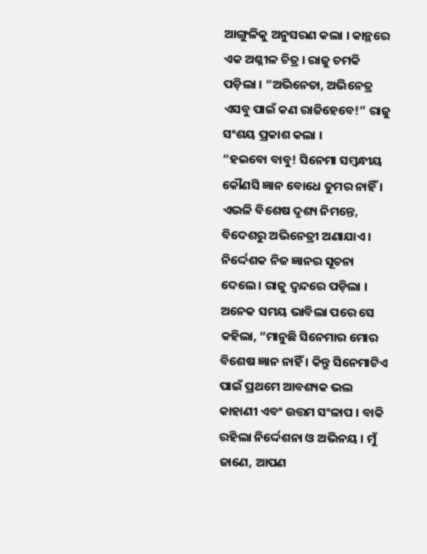ଆଙ୍ଗୁଳିକୁ ଅନୁସରଣ କଲା । କାନ୍ଥରେ ଏକ ଅଶ୍ଳୀଳ ଚିତ୍ର । ରାଜୁ ଚମକି ପଡ଼ିଲା । “ଅଭିନେତା, ଅଭିନେତ୍ର ଏସବୁ ପାଇଁ କଣ ରାଜିହେବେ!” ରାଜୁ ସଂଶୟ ପ୍ରକାଶ କଲା ।
“ହଇବୋ ବାବୁ! ସିନେମା ସମ୍ବନ୍ଧୀୟ କୌଣସି ଜ୍ଞାନ ବୋଧେ ତୁମର ନାହିଁ । ଏଭଳି ବିଶେଷ ଦୃଶ୍ୟ ନିମନ୍ତେ, ବିଦେଶରୁ ଅଭିନେତ୍ରୀ ଅଣାଯାଏ । ନିର୍ଦ୍ଦେଶକ ନିଜ ଜ୍ଞାନର ସୂଚନା ଦେଲେ । ରାଜୁ ଦ୍ୱନ୍ଦରେ ପଡ଼ିଲା । ଅନେକ ସମୟ ଭାବିଲା ପରେ ସେ କହିଲା, “ମାନୁଛି ସିନେମାର ମୋର ବିଶେଷ ଜ୍ଞାନ ନାହିଁ । କିନ୍ତୁ ସିନେମାଟିଏ ପାଇଁ ପ୍ରଥମେ ଆବଶ୍ୟକ ଭଲ କାହାଣୀ ଏବଂ ଉତ୍ତମ ସଂଳାପ । ବାକି ରହିଲା ନିର୍ଦ୍ଦେଶନା ଓ ଅଭିନୟ । ମୁଁ ଜାଣେ, ଆପଣ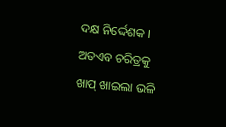ଦକ୍ଷ ନିର୍ଦ୍ଦେଶକ । ଅତଏବ ଚରିତ୍ରକୁ ଖାପ୍ ଖାଇଲା ଭଳି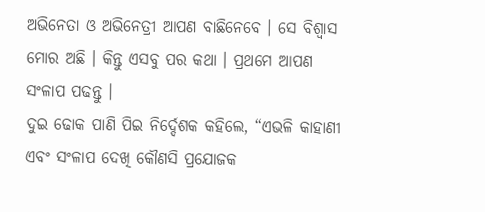ଅଭିନେତା ଓ ଅଭିନେତ୍ରୀ ଆପଣ ବାଛିନେବେ । ସେ ବିଶ୍ୱାସ ମୋର ଅଛି । କିନ୍ତୁ ଏସବୁ ପର କଥା । ପ୍ରଥମେ ଆପଣ ସଂଳାପ ପଢନ୍ତୁ ।
ଦୁଇ ଢୋକ ପାଣି ପିଇ ନିର୍ଦ୍ଦେଶକ କହିଲେ, “ଏଭଳି କାହାଣୀ ଏବଂ ସଂଳାପ ଦେଖି କୌଣସି ପ୍ରଯୋଜକ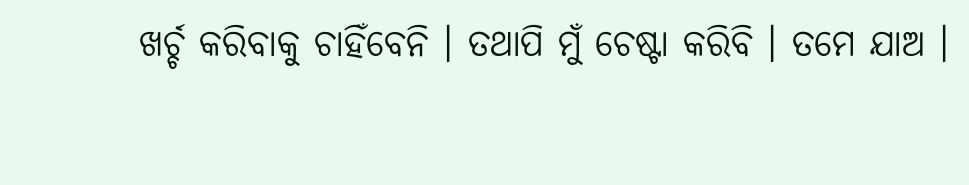ଖର୍ଚ୍ଚ କରିବାକୁ ଚାହିଁବେନି । ତଥାପି ମୁଁ ଚେଷ୍ଟା କରିବି । ତମେ ଯାଅ ।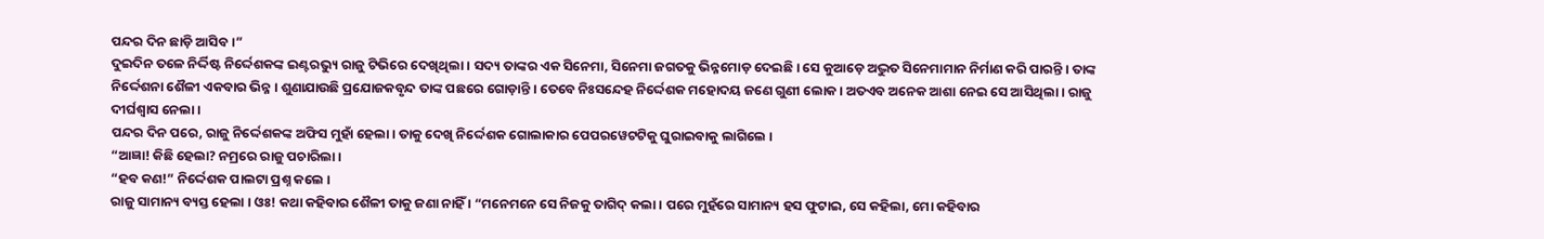ପନ୍ଦର ଦିନ ଛାଡ଼ି ଆସିବ ।”
ଦୁଇଦିନ ତଳେ ନିର୍ଦ୍ଦିଷ୍ଟ ନିର୍ଦ୍ଦେଶକଙ୍କ ଇଣ୍ଟରଭ୍ୟୁ ରାଜୁ ଟିଭିରେ ଦେଖିଥିଲା । ସଦ୍ୟ ତାଙ୍କର ଏକ ସିନେମା, ସିନେମା ଜଗତକୁ ଭିନ୍ନମୋଡ଼ ଦେଇଛି । ସେ କୁଆଡ଼େ ଅଦ୍ଭୁତ ସିନେମାମାନ ନିର୍ମାଣ କରି ପାରନ୍ତି । ତାଙ୍କ ନିର୍ଦ୍ଦେଶନା ଶୈଳୀ ଏକବାର ଭିନ୍ନ । ଶୁଣାଯାଉଛି ପ୍ରଯୋଜକବୃନ୍ଦ ତାଙ୍କ ପଛରେ ଗୋଡ଼ାନ୍ତି । ତେବେ ନିଃସନ୍ଦେହ ନିର୍ଦ୍ଦେଶକ ମହୋଦୟ ଜଣେ ଗୁଣୀ ଲୋକ । ଅତଏବ ଅନେକ ଆଶା ନେଇ ସେ ଆସିଥିଲା । ରାଜୁ ଦୀର୍ଘଶ୍ୱାସ ନେଲା ।
ପନ୍ଦର ଦିନ ପରେ, ରାଜୁ ନିର୍ଦ୍ଦେଶକଙ୍କ ଅଫିସ ମୁହାଁ ହେଲା । ତାକୁ ଦେଖି ନିର୍ଦ୍ଦେଶକ ଗୋଲାକାର ପେପରୱେଟଟିକୁ ଘୁରାଇବାକୁ ଲାଗିଲେ ।
“ଆଜ୍ଞା! କିଛି ହେଲା? ନମ୍ରରେ ରାଜୁ ପଚାରିଲା ।
“ହବ କଣ!” ନିର୍ଦ୍ଦେଶକ ପାଲଟା ପ୍ରଶ୍ନ କଲେ ।
ରାଜୁ ସାମାନ୍ୟ ବ୍ୟସ୍ତ ହେଲା । ଓଃ! କଥା କହିବାର ଶୈଳୀ ତାକୁ ଜଣା ନାହିଁ । “ମନେମନେ ସେ ନିଜକୁ ତାଗିଦ୍ କଲା । ପରେ ମୁହଁରେ ସାମାନ୍ୟ ହସ ଫୁଟାଇ, ସେ କହିଲା, ମୋ କହିବାର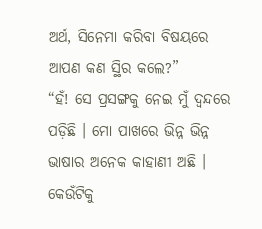ଅର୍ଥ, ସିନେମା କରିବା ବିଷୟରେ ଆପଣ କଣ ସ୍ଥିର କଲେ?”
“ହଁ! ସେ ପ୍ରସଙ୍ଗକୁ ନେଇ ମୁଁ ଦ୍ୱନ୍ଦରେ ପଡ଼ିଛି । ମୋ ପାଖରେ ଭିନ୍ନ ଭିନ୍ନ ଭାଷାର ଅନେକ କାହାଣୀ ଅଛି । କେଉଁଟିକୁ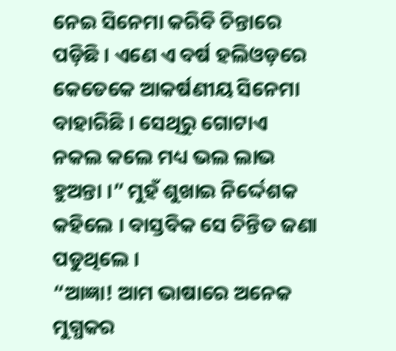ନେଇ ସିନେମା କରିବି ଚିନ୍ତାରେ ପଡ଼ିଛି । ଏଣେ ଏ ବର୍ଷ ହଲିଓଡ଼ରେ କେତେକେ ଆକର୍ଷଣୀୟ ସିନେମା ବାହାରିଛି । ସେଥିରୁ ଗୋଟାଏ ନକଲ କଲେ ମଧ୍ୟ ଭଲ ଲାଭ ହୁଅନ୍ତା ।” ମୁହଁ ଶୁଖାଇ ନିର୍ଦ୍ଦେଶକ କହିଲେ । ବାସ୍ତବିକ ସେ ଚିନ୍ତିତ ଜଣା ପଡୁଥିଲେ ।
“ଆଜ୍ଞା! ଆମ ଭାଷାରେ ଅନେକ ମୁଗ୍ଧକର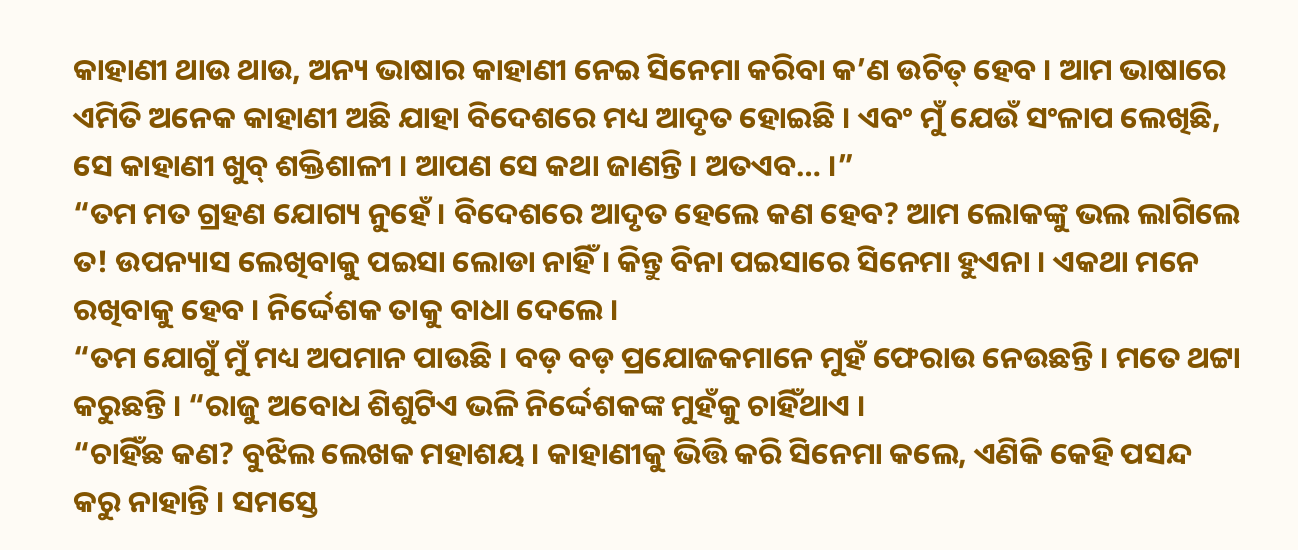କାହାଣୀ ଥାଉ ଥାଉ, ଅନ୍ୟ ଭାଷାର କାହାଣୀ ନେଇ ସିନେମା କରିବା କ’ଣ ଉଚିତ୍ ହେବ । ଆମ ଭାଷାରେ ଏମିତି ଅନେକ କାହାଣୀ ଅଛି ଯାହା ବିଦେଶରେ ମଧ୍ୟ ଆଦୃତ ହୋଇଛି । ଏବଂ ମୁଁ ଯେଉଁ ସଂଳାପ ଲେଖିଛି, ସେ କାହାଣୀ ଖୁବ୍ ଶକ୍ତିଶାଳୀ । ଆପଣ ସେ କଥା ଜାଣନ୍ତି । ଅତଏବ… ।”
“ତମ ମତ ଗ୍ରହଣ ଯୋଗ୍ୟ ନୁହେଁ । ବିଦେଶରେ ଆଦୃତ ହେଲେ କଣ ହେବ? ଆମ ଲୋକଙ୍କୁ ଭଲ ଲାଗିଲେ ତ! ଉପନ୍ୟାସ ଲେଖିବାକୁ ପଇସା ଲୋଡା ନାହିଁ । କିନ୍ତୁ ବିନା ପଇସାରେ ସିନେମା ହୁଏନା । ଏକଥା ମନେ ରଖିବାକୁ ହେବ । ନିର୍ଦ୍ଦେଶକ ତାକୁ ବାଧା ଦେଲେ ।
“ତମ ଯୋଗୁଁ ମୁଁ ମଧ୍ୟ ଅପମାନ ପାଉଛି । ବଡ଼ ବଡ଼ ପ୍ରଯୋଜକମାନେ ମୁହଁ ଫେରାଉ ନେଉଛନ୍ତି । ମତେ ଥଟ୍ଟା କରୁଛନ୍ତି । “ରାଜୁ ଅବୋଧ ଶିଶୁଟିଏ ଭଳି ନିର୍ଦ୍ଦେଶକଙ୍କ ମୁହଁକୁ ଚାହିଁଥାଏ ।
“ଚାହିଁଛ କଣ? ବୁଝିଲ ଲେଖକ ମହାଶୟ । କାହାଣୀକୁ ଭିତ୍ତି କରି ସିନେମା କଲେ, ଏଣିକି କେହି ପସନ୍ଦ କରୁ ନାହାନ୍ତି । ସମସ୍ତେ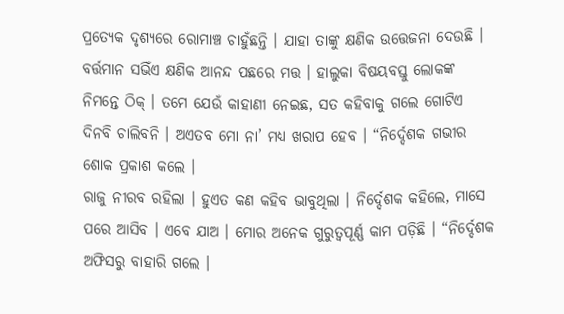ପ୍ରତ୍ୟେକ ଦୃଶ୍ୟରେ ରୋମାଞ୍ଚ ଚାହୁଁଛନ୍ତି । ଯାହା ତାଙ୍କୁ କ୍ଷଣିକ ଉତ୍ତେଜନା ଦେଉଛି । ବର୍ତ୍ତମାନ ସଭିଁଏ କ୍ଷଣିକ ଆନନ୍ଦ ପଛରେ ମତ୍ତ । ହାଲୁକା ବିଷୟବସ୍ତୁ ଲୋକଙ୍କ ନିମନ୍ତେ ଠିକ୍ । ତମେ ଯେଉଁ କାହାଣୀ ନେଇଛ, ସତ କହିବାକୁ ଗଲେ ଗୋଟିଏ ଦିନବି ଚାଲିବନି । ଅଏତବ ମୋ ନା’ ମଧ୍ୟ ଖରାପ ହେବ । “ନିର୍ଦ୍ଦେଶକ ଗଭୀର ଶୋକ ପ୍ରକାଶ କଲେ ।
ରାଜୁ ନୀରବ ରହିଲା । ହୁଏତ କଣ କହିବ ଭାବୁଥିଲା । ନିର୍ଦ୍ଦେଶକ କହିଲେ, ମାସେ ପରେ ଆସିବ । ଏବେ ଯାଅ । ମୋର ଅନେକ ଗୁରୁତ୍ୱପୂର୍ଣ୍ଣ କାମ ପଡ଼ିଛି । “ନିର୍ଦ୍ଦେଶକ ଅଫିସରୁ ବାହାରି ଗଲେ ।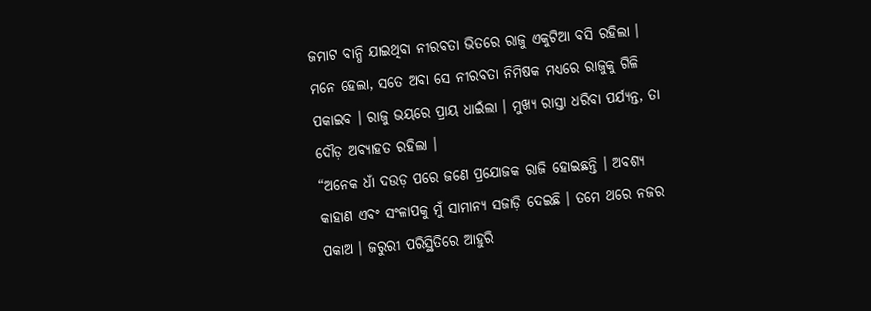ଜମାଟ ବାନ୍ଧି ଯାଇଥିବା ନୀରବତା ଭିତରେ ରାଜୁ ଏକୁଟିଆ ବସି ରହିଲା । ମନେ ହେଲା, ସତେ ଅବା ସେ ନୀରବତା ନିମିଷକ ମଧ୍ୟରେ ରାଜୁକୁ ଗିଳି ପକାଇବ । ରାଜୁ ଭୟରେ ପ୍ରାୟ ଧାଇଁଲା । ମୁଖ୍ୟ ରାସ୍ତା ଧରିବା ପର୍ଯ୍ୟନ୍ତ, ତା ଦୌଡ଼ ଅବ୍ୟାହତ ରହିଲା ।
“ଅନେକ ଧାଁ ଦଉଡ଼ ପରେ ଜଣେ ପ୍ରଯୋଜକ ରାଜି ହୋଇଛନ୍ତି । ଅବଶ୍ୟ କାହାଣ ଏବଂ ସଂଳାପକୁ ମୁଁ ସାମାନ୍ୟ ସଜାଡ଼ି ଦେଇଛି । ତମେ ଥରେ ନଜର ପକାଅ । ଜରୁରୀ ପରିସ୍ଥିତିରେ ଆହୁରି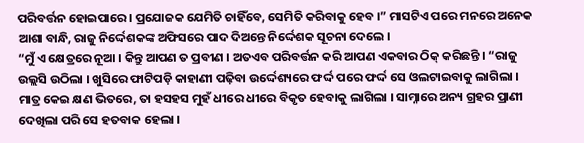ପରିବର୍ତ୍ତନ ହୋଇପାରେ । ପ୍ରଯୋଜକ ଯେମିତି ଚାହିଁବେ, ସେମିତି କରିବାକୁ ହେବ ।” ମାସଟିଏ ପରେ ମନରେ ଅନେକ ଆଶା ବାନ୍ଧି, ରାଜୁ ନିର୍ଦ୍ଦେଶକଙ୍କ ଅଫିସରେ ପାଦ ଦିଅନ୍ତେ ନିର୍ଦ୍ଦେଶକ ସୂଚନା ଦେଲେ ।
“ମୁଁ ଏ କ୍ଷେତ୍ରରେ ନୂଆ । କିନ୍ତୁ ଆପଣ ତ ପ୍ରବୀଣ । ଅତଏବ ପରିବର୍ତ୍ତନ କରି ଆପଣ ଏକବାର ଠିକ୍ କରିଛନ୍ତି । “ରାଜୁ ଉଲ୍ଲସି ଉଠିଲା । ଖୁସିରେ ଫାଟିପଡ଼ି କାହାଣୀ ପଢ଼ିବା ଉର୍ଦ୍ଦେଶ୍ୟରେ ଫର୍ଦ୍ଦ ପରେ ଫର୍ଦ୍ଦ ସେ ଓଲଟାଇବାକୁ ଲାଗିଲା । ମାତ୍ର କେଇ କ୍ଷଣ ଭିତରେ, ତା ହସହସ ମୁହଁ ଧୀରେ ଧୀରେ ବିକୃତ ହେବାକୁ ଲାଗିଲା । ସାମ୍ନାରେ ଅନ୍ୟ ଗ୍ରହର ପ୍ରାଣୀ ଦେଖିଲା ପରି ସେ ହତବାକ ହେଲା ।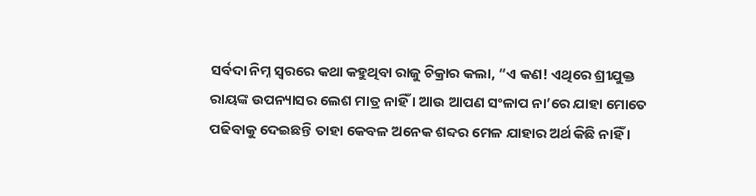ସର୍ବଦା ନିମ୍ନ ସ୍ୱରରେ କଥା କହୁଥିବା ରାଜୁ ଚିକ୍ରାର କଲା, “ଏ କଣ! ଏଥିରେ ଶ୍ରୀଯୁକ୍ତ ରାୟଙ୍କ ଉପନ୍ୟାସର ଲେଶ ମାତ୍ର ନାହିଁ । ଆଉ ଆପଣ ସଂଳାପ ନା’ରେ ଯାହା ମୋତେ ପଢିବାକୁ ଦେଇଛନ୍ତି ତାହା କେବଳ ଅନେକ ଶବ୍ଦର ମେଳ ଯାହାର ଅର୍ଥ କିଛି ନାହିଁ ।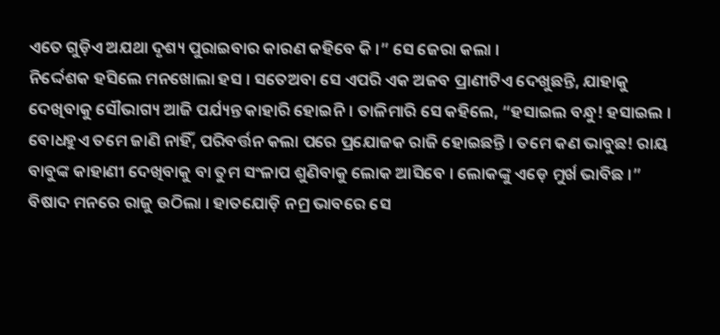ଏତେ ଗୁଡ଼ିଏ ଅଯଥା ଦୃଶ୍ୟ ପୁରାଇବାର କାରଣ କହିବେ କି ।” ସେ ଜେରା କଲା ।
ନିର୍ଦ୍ଦେଶକ ହସିଲେ ମନଖୋଲା ହସ । ସତେଅବା ସେ ଏପରି ଏକ ଅଜବ ପ୍ରାଣୀଟିଏ ଦେଖୁଛନ୍ତି, ଯାହାକୁ ଦେଖିବାକୁ ସୌଭାଗ୍ୟ ଆଜି ପର୍ଯ୍ୟନ୍ତ କାହାରି ହୋଇନି । ତାଳିମାରି ସେ କହିଲେ, “ହସାଇଲ ବନ୍ଧୁ! ହସାଇଲ । ବୋଧହୁଏ ତମେ ଜାଣି ନାହିଁ, ପରିବର୍ତ୍ତନ କଲା ପରେ ପ୍ରଯୋଜକ ରାଜି ହୋଇଛନ୍ତି । ତମେ କଣ ଭାବୁଛ! ରାୟ ବାବୁଙ୍କ କାହାଣୀ ଦେଖିବାକୁ ବା ତୁମ ସଂଳାପ ଶୁଣିବାକୁ ଲୋକ ଆସିବେ । ଲୋକଙ୍କୁ ଏଡ଼େ ମୁର୍ଖ ଭାବିଛ ।”
ବିଷାଦ ମନରେ ରାଜୁ ଉଠିଲା । ହାତଯୋଡ଼ି ନମ୍ର ଭାବରେ ସେ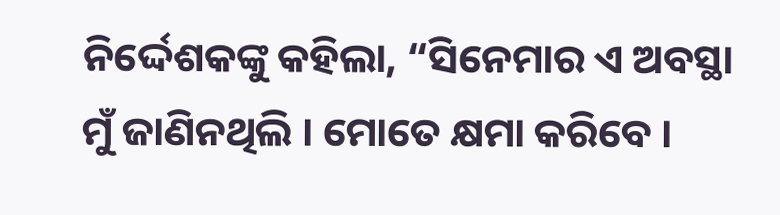ନିର୍ଦ୍ଦେଶକଙ୍କୁ କହିଲା, “ସିନେମାର ଏ ଅବସ୍ଥା ମୁଁ ଜାଣିନଥିଲି । ମୋତେ କ୍ଷମା କରିବେ ।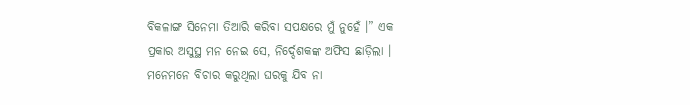ବିକଳାଙ୍ଗ ସିନେମା ତିଆରି କରିବା ସପକ୍ଷରେ ମୁଁ ନୁହେଁ ।” ଏକ ପ୍ରକାର ଅସୁସ୍ଥ ମନ ନେଇ ସେ, ନିର୍ଦ୍ଦେଶକଙ୍କ ଅଫିସ ଛାଡ଼ିଲା ।
ମନେମନେ ବିଚାର କରୁଥିଲା ଘରକୁ ଯିବ ନା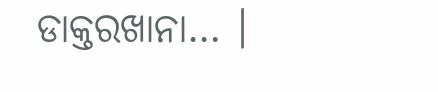ଡାକ୍ତରଖାନା… ।